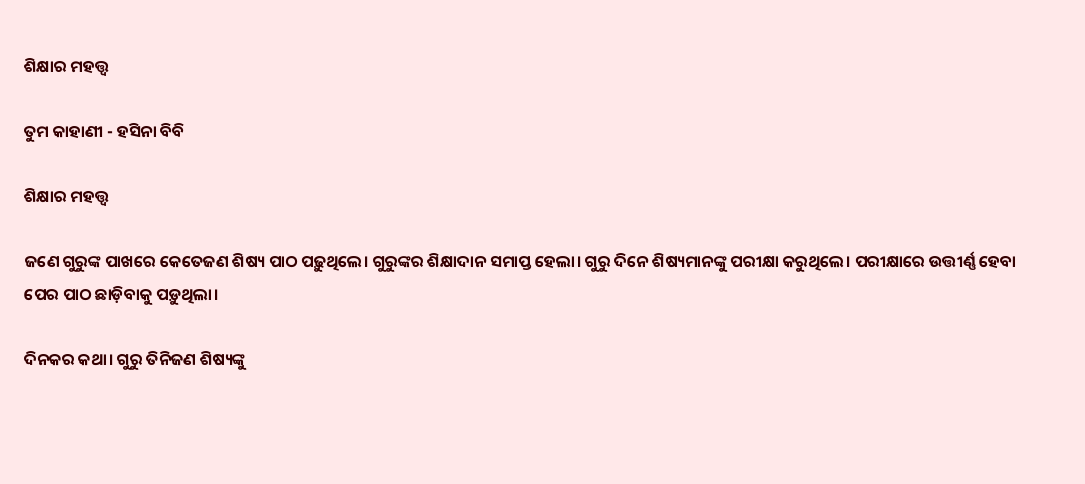ଶିକ୍ଷାର ମହତ୍ତ୍ବ

ତୁମ କାହାଣୀ - ହସିନା ବିବି

ଶିକ୍ଷାର ମହତ୍ତ୍ବ

ଜଣେ ଗୁରୁଙ୍କ ପାଖରେ କେତେଜଣ ଶିଷ୍ୟ ପାଠ ପଢ଼ୁଥିଲେ। ଗୁରୁଙ୍କର ଶିକ୍ଷାଦାନ ସମାପ୍ତ ହେଲା। ଗୁରୁ ଦିନେ ଶିଷ୍ୟମାନଙ୍କୁ ପରୀକ୍ଷା କରୁଥିଲେ। ପରୀକ୍ଷାରେ ଉତ୍ତୀର୍ଣ୍ଣ ହେବା ପ‌େର ପାଠ ଛାଡ଼ିବାକୁ ପଡ଼ୁଥିଲା।

ଦିନକର କଥା। ଗୁରୁ ତିନିଜଣ ଶି‌ଷ୍ୟଙ୍କୁ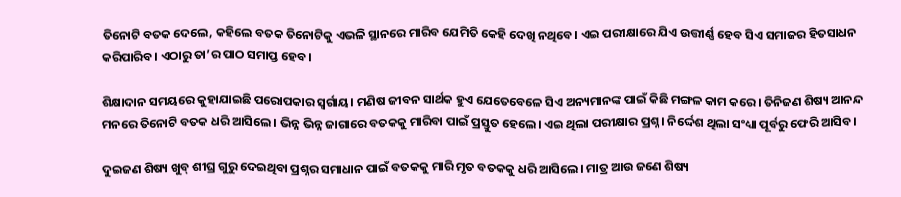ତିନୋଟି ବତକ ଦେଲେ, କହିଲେ ବତକ ତିନୋଟିକୁ ଏଭଳି ସ୍ଥାନରେ ମାରିବ ଯେମିତି କେହି ଦେଖି ନଥିବେ। ଏଇ ପରୀକ୍ଷାରେ ଯିଏ ଉତ୍ତୀର୍ଣ୍ଣ ହେବ ସିଏ ସମାଜର ହିତସାଧନ କରିପାରିବ। ଏଠାରୁ ତା’ର ପାଠ ସମାପ୍ତ ହେବ।

ଶିକ୍ଷାଦାନ ସମୟରେ କୁହାଯାଇଛି ପରୋପକାର ସ୍ବର୍ଗାୟ। ମଣିଷ ଜୀବନ ସାର୍ଥକ ହୁଏ ଯେତେବେଳେ ସିଏ ଅନ୍ୟମାନଙ୍କ ପାଇଁ କିଛି ମଙ୍ଗଳ କାମ କରେ। ତିନିଜଣ ଶିଷ୍ୟ ଆନନ୍ଦ ମନରେ ତିନୋଟି ବତକ ଧରି ଆସିଲେ। ଭିନ୍ନ ଭିନ୍ନ ଜାଗାରେ ବତକକୁ ମାରିବା ପାଇଁ ପ୍ରସ୍ତୁତ ହେଲେ। ଏଇ ଥିଲା ପରୀକ୍ଷାର ପ୍ରଶ୍ନ। ନିର୍ଦ୍ଦେଶ ଥିଲା ସଂଧ୍ୟା ପୂର୍ବରୁ ଫେରି ଆସିବ।

ଦୁଇଜଣ ଶିଷ୍ୟ ଖୁବ୍‌ ଶୀଘ୍ର ଗୁରୁ ଦେଇଥିବା ପ୍ରଶ୍ନର ସମାଧାନ ପାଇଁ ବତକକୁ ମାରି ମୃତ ବତକକୁ ଧରି ଆସିଲେ। ମାତ୍ର ଆଉ ଜଣେ ଶିଷ୍ୟ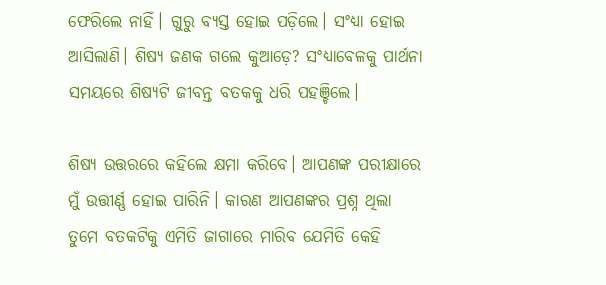ଫେରିଲେ ନାହିଁ। ଗୁରୁ ବ୍ୟସ୍ତ ହୋଇ ପଡ଼ିଲେ। ସଂଧ୍ୟା ହୋଇ ଆସିଲାଣି। ଶିଷ୍ୟ ଜଣକ ଗଲେ କୁଆଡ଼େ? ସଂଧ୍ୟାବେଳକୁ ପାର୍ଥନା ସମୟରେ ଶି‌ଷ୍ୟଟି ଜୀବନ୍ତ ବତକକୁ ଧରି ପହଞ୍ଚିଲେ।

ଶିଷ୍ୟ ଉତ୍ତରରେ କହିଲେ କ୍ଷମା କରିବେ। ଆପଣଙ୍କ ପରୀକ୍ଷାରେ ମୁଁ ଉତ୍ତୀର୍ଣ୍ଣ ହୋଇ ପାରିନି। କାରଣ ଆପଣଙ୍କର ପ୍ରଶ୍ନ ଥିଲା ତୁମେ ବତକଟିକୁ ଏମିତି ଜାଗାରେ ମାରିବ ଯେମିତି କେହି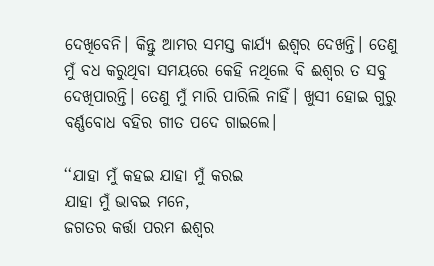ଦେଖିବେନି। କିନ୍ତୁ ଆମର ସମସ୍ତ କାର୍ଯ୍ୟ ଈଶ୍ବର ଦେଖନ୍ତି। ତେଣୁ ମୁଁ ବଧ କରୁଥିବା ସମୟରେ କେହି ନଥିଲେ ବି ଈଶ୍ୱର ତ ସବୁ ଦେଖିପାରନ୍ତି। ତେଣୁ ମୁଁ ମାରି ପାରିଲି ନାହିଁ। ଖୁସୀ ହୋଇ ଗୁରୁ ବର୍ଣ୍ଣବୋଧ ବହିର ଗୀତ ପଦେ ଗାଇଲେ।

‘‘ଯାହା ମୁଁ କହଇ ଯାହା ମୁଁ କରଇ
ଯାହା ମୁଁ ଭାବଇ ମନେ,
ଜଗତର କର୍ତ୍ତା ପରମ ଈଶ୍ବର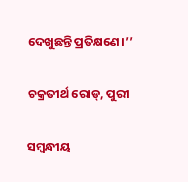ଦେଖୁଛନ୍ତି ପ୍ରତିକ୍ଷଣେ।’’

ଚକ୍ରତୀର୍ଥ ରୋଡ୍‌, ପୁରୀ

ସମ୍ବନ୍ଧୀୟ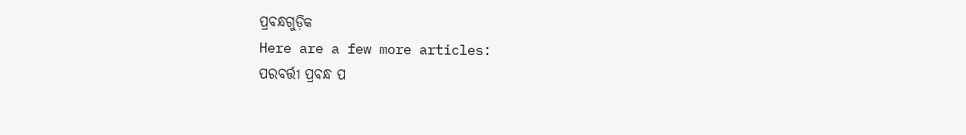ପ୍ରବନ୍ଧଗୁଡ଼ିକ
Here are a few more articles:
ପରବର୍ତ୍ତୀ ପ୍ରବନ୍ଧ ପ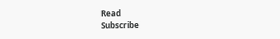Read
Subscribe